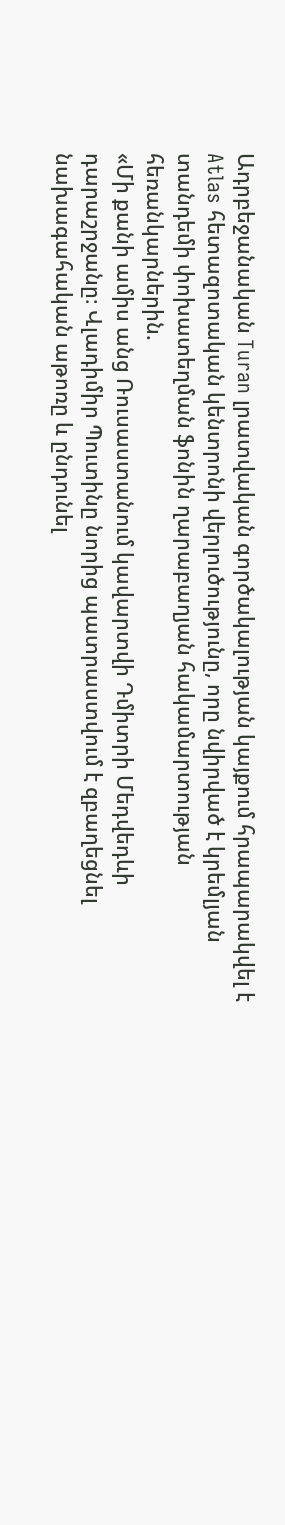Ադրբեջանական Turan լրատվական գործակալության կայքում հրապարակվել է Atlas հետազոտական կենտրոնի վերլուծությունը, որը նվիրված է կրեմլյան տանդեմի փոխատեղման ֆոնին ղարաբաղյան հակամարտության հեռանկարներին.
«Մի քանի ամիս անց Ռուսաստանում կավարտվի Դմիտրի Մեդվեդևի դարաշրջանը։ Վլադիմիր Պուտինը նորից պատրաստվում է զբաղեցնել նախագահական աթոռը և ընդունել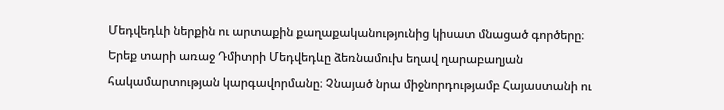Մեդվեդևի ներքին ու արտաքին քաղաքականությունից կիսատ մնացած գործերը։
Երեք տարի առաջ Դմիտրի Մեդվեդևը ձեռնամուխ եղավ ղարաբաղյան հակամարտության կարգավորմանը։ Չնայած նրա միջնորդությամբ Հայաստանի ու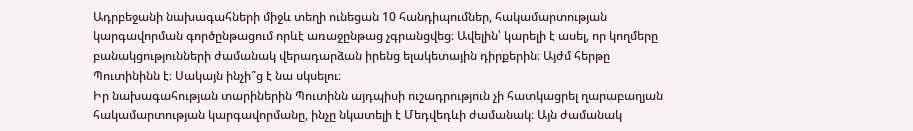Ադրբեջանի նախագահների միջև տեղի ունեցան 10 հանդիպումներ, հակամարտության կարգավորման գործընթացում որևէ առաջընթաց չգրանցվեց։ Ավելին՝ կարելի է ասել, որ կողմերը բանակցությունների ժամանակ վերադարձան իրենց ելակետային դիրքերին։ Այժմ հերթը Պուտինինն է։ Սակայն ինչի՞ց է նա սկսելու։
Իր նախագահության տարիներին Պուտինն այդպիսի ուշադրություն չի հատկացրել ղարաբաղյան հակամարտության կարգավորմանը, ինչը նկատելի է Մեդվեդևի ժամանակ։ Այն ժամանակ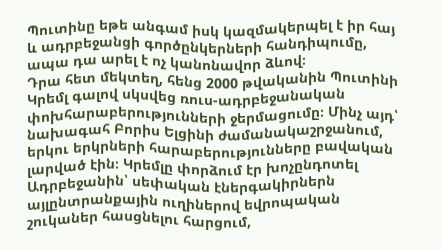Պուտինը եթե անգամ իսկ կազմակերպել է իր հայ և ադրբեջանցի գործընկերների հանդիպումը, ապա դա արել է ոչ կանոնավոր ձևով։
Դրա հետ մեկտեղ, հենց 2000 թվականին Պուտինի Կրեմլ գալով սկսվեց ռուս-ադրբեջանական փոխհարաբերությունների ջերմացումը։ Մինչ այդ՝ նախագահ Բորիս Ելցինի ժամանակաշրջանում, երկու երկրների հարաբերությունները բավական լարված էին։ Կրեմլը փորձում էր խոչընդոտել Ադրբեջանին՝ սեփական էներգակիրներն այլընտրանքային ուղիներով եվրոպական շուկաներ հասցնելու հարցում,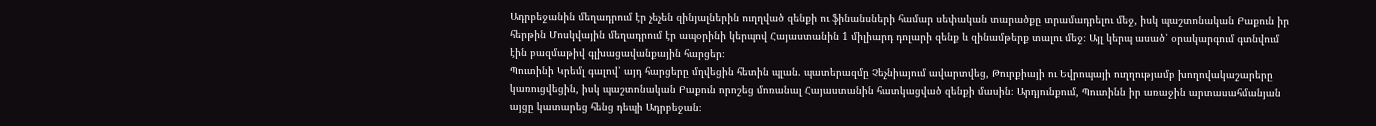Ադրբեջանին մեղադրում էր չեչեն զինյալներին ուղղված զենքի ու ֆինանսների համար սեփական տարածքը տրամադրելու մեջ, իսկ պաշտոնական Բաքուն իր հերթին Մոսկվային մեղադրում էր ապօրինի կերպով Հայաստանին 1 միլիարդ դոլարի զենք և զինամթերք տալու մեջ։ Այլ կերպ ասած՝ օրակարգում գտնվում էին բազմաթիվ գլխացավանքային հարցեր։
Պուտինի Կրեմլ գալով՝ այդ հարցերը մղվեցին հետին պլան. պատերազմը Չեչնիայում ավարտվեց, Թուրքիայի ու Եվրոպայի ուղղությամբ խողովակաշարերը կառուցվեցին, իսկ պաշտոնական Բաքուն որոշեց մոռանալ Հայաստանին հատկացված զենքի մասին։ Արդյունքում, Պուտինն իր առաջին արտասահմանյան այցը կատարեց հենց դեպի Ադրբեջան։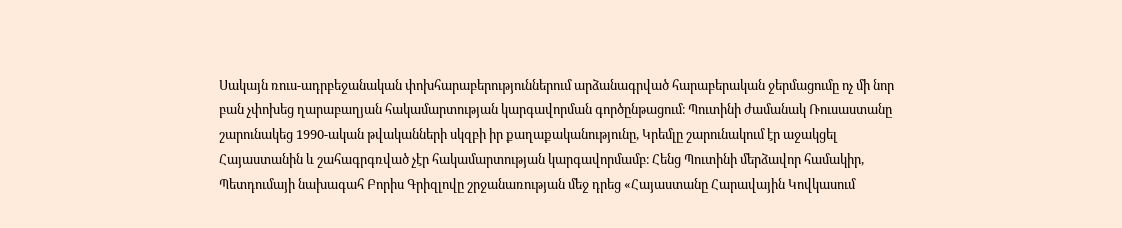Սակայն ռուս-ադրբեջանական փոխհարաբերություններում արձանագրված հարաբերական ջերմացումը ոչ մի նոր բան չփոխեց ղարաբաղյան հակամարտության կարգավորման գործընթացում։ Պուտինի ժամանակ Ռուսաստանը շարունակեց 1990-ական թվականների սկզբի իր քաղաքականությունը, Կրեմլը շարունակում էր աջակցել Հայաստանին և շահագրգռված չէր հակամարտության կարգավորմամբ։ Հենց Պուտինի մերձավոր համակիր, Պետդումայի նախագահ Բորիս Գրիզլովը շրջանառության մեջ դրեց «Հայաստանը Հարավային Կովկասում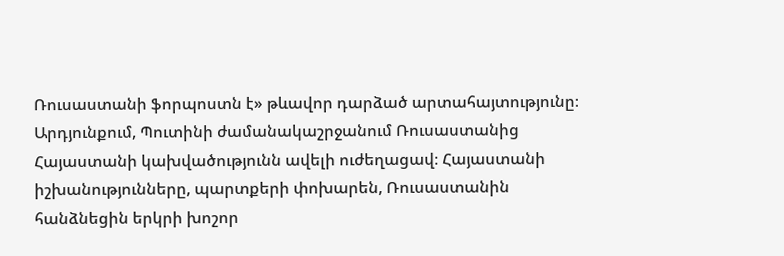Ռուսաստանի ֆորպոստն է» թևավոր դարձած արտահայտությունը։
Արդյունքում, Պուտինի ժամանակաշրջանում Ռուսաստանից Հայաստանի կախվածությունն ավելի ուժեղացավ։ Հայաստանի իշխանությունները, պարտքերի փոխարեն, Ռուսաստանին հանձնեցին երկրի խոշոր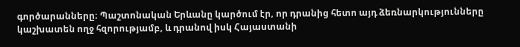գործարանները։ Պաշտոնական Երևանը կարծում էր, որ դրանից հետո այդ ձեռնարկությունները կաշխատեն ողջ հզորությամբ, և դրանով իսկ Հայաստանի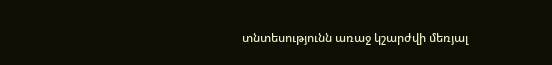տնտեսությունն առաջ կշարժվի մեռյալ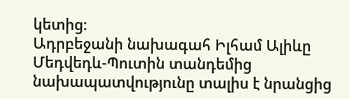կետից։
Ադրբեջանի նախագահ Իլհամ Ալիևը Մեդվեդև-Պուտին տանդեմից նախապատվությունը տալիս է նրանցից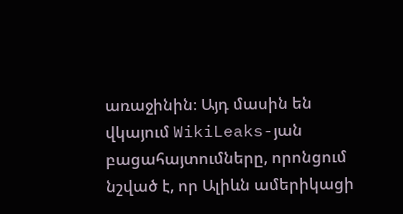առաջինին։ Այդ մասին են վկայում WikiLeaks-յան բացահայտումները, որոնցում նշված է, որ Ալիևն ամերիկացի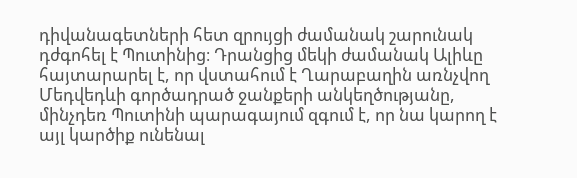դիվանագետների հետ զրույցի ժամանակ շարունակ դժգոհել է Պուտինից։ Դրանցից մեկի ժամանակ Ալիևը հայտարարել է, որ վստահում է Ղարաբաղին առնչվող Մեդվեդևի գործադրած ջանքերի անկեղծությանը, մինչդեռ Պուտինի պարագայում զգում է, որ նա կարող է այլ կարծիք ունենալ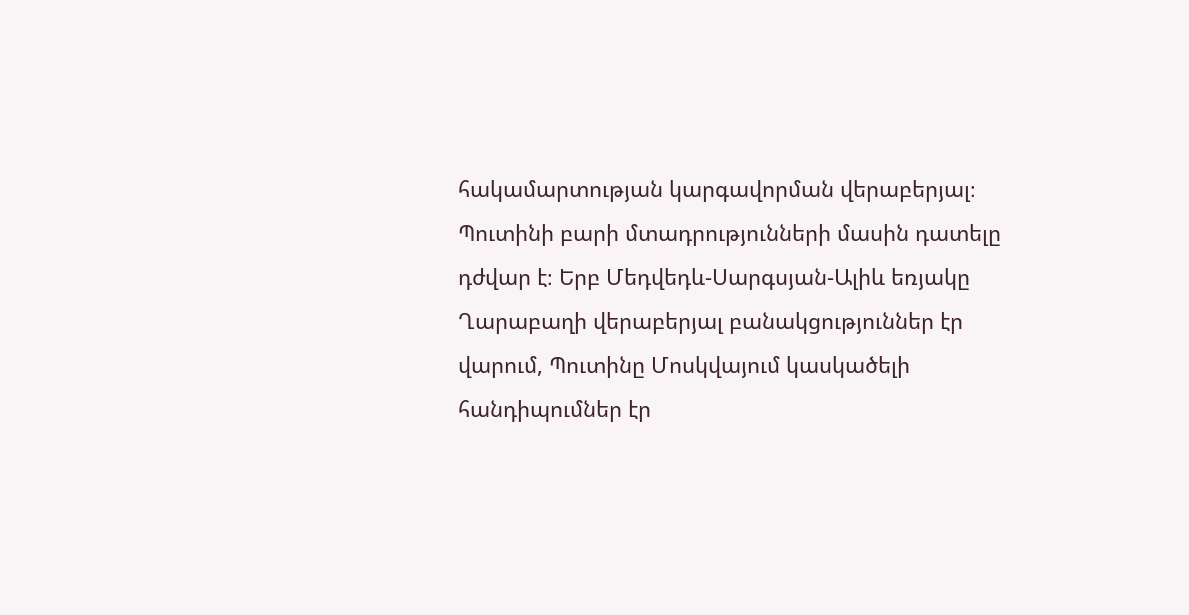հակամարտության կարգավորման վերաբերյալ։
Պուտինի բարի մտադրությունների մասին դատելը դժվար է։ Երբ Մեդվեդև-Սարգսյան-Ալիև եռյակը Ղարաբաղի վերաբերյալ բանակցություններ էր վարում, Պուտինը Մոսկվայում կասկածելի հանդիպումներ էր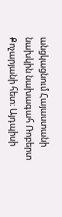անցկացնում Հայաստանի նախկին նախագահ Ռոբերտ Քոչարյանի հետ։ Այդպիսի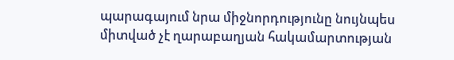պարագայում նրա միջնորդությունը նույնպես միտված չէ ղարաբաղյան հակամարտության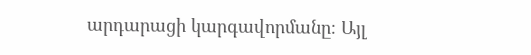արդարացի կարգավորմանը։ Այլ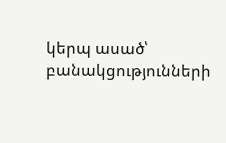կերպ ասած՝ բանակցությունների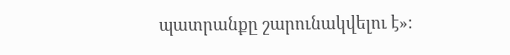պատրանքը շարունակվելու է»։